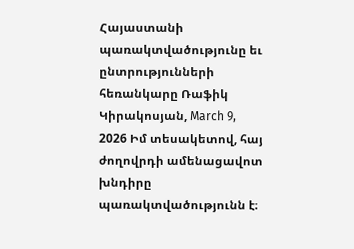Հայաստանի պառակտվածությունը եւ ընտրությունների հեռանկարը Ռաֆիկ Կիրակոսյան, March 9, 2026 Իմ տեսակետով, հայ ժողովրդի ամենացավոտ խնդիրը պառակտվածությունն է։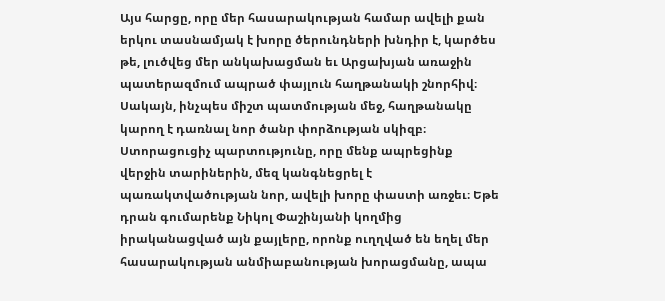Այս հարցը, որը մեր հասարակության համար ավելի քան երկու տասնամյակ է խորը ծերունդների խնդիր է, կարծես թե, լուծվեց մեր անկախացման եւ Արցախյան առաջին պատերազմում ապրած փայլուն հաղթանակի շնորհիվ։ Սակայն, ինչպես միշտ պատմության մեջ, հաղթանակը կարող է դառնալ նոր ծանր փորձության սկիզբ։ Ստորացուցիչ պարտությունը, որը մենք ապրեցինք վերջին տարիներին, մեզ կանգնեցրել է պառակտվածության նոր, ավելի խորը փաստի առջեւ։ Եթե դրան գումարենք Նիկոլ Փաշինյանի կողմից իրականացված այն քայլերը, որոնք ուղղված են եղել մեր հասարակության անմիաբանության խորացմանը, ապա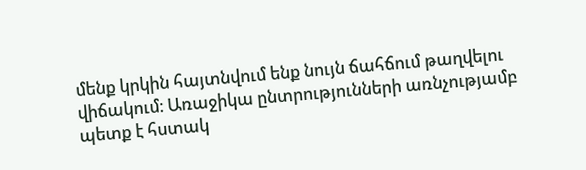մենք կրկին հայտնվում ենք նույն ճահճում թաղվելու վիճակում։ Առաջիկա ընտրությունների առնչությամբ պետք է հստակ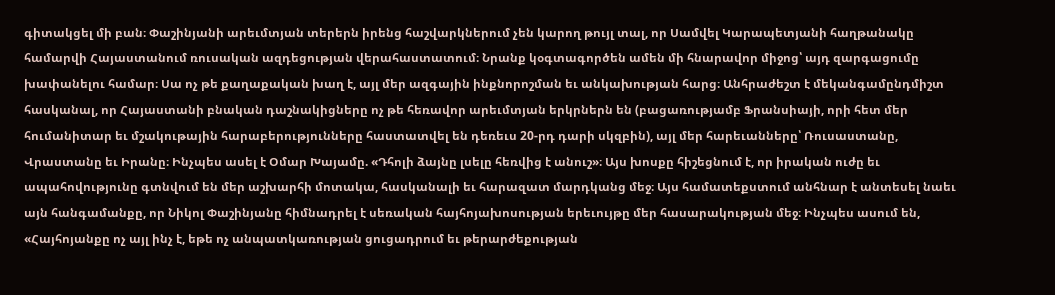գիտակցել մի բան։ Փաշինյանի արեւմտյան տերերն իրենց հաշվարկներում չեն կարող թույլ տալ, որ Սամվել Կարապետյանի հաղթանակը համարվի Հայաստանում ռուսական ազդեցության վերահաստատում։ Նրանք կօգտագործեն ամեն մի հնարավոր միջոց՝ այդ զարգացումը խափանելու համար։ Սա ոչ թե քաղաքական խաղ է, այլ մեր ազգային ինքնորոշման եւ անկախության հարց։ Անհրաժեշտ է մեկանգամընդմիշտ հասկանալ, որ Հայաստանի բնական դաշնակիցները ոչ թե հեռավոր արեւմտյան երկրներն են (բացառությամբ Ֆրանսիայի, որի հետ մեր հումանիտար եւ մշակութային հարաբերությունները հաստատվել են դեռեւս 20-րդ դարի սկզբին), այլ մեր հարեւանները՝ Ռուսաստանը, Վրաստանը եւ Իրանը։ Ինչպես ասել է Օմար Խայամը. «Դհոլի ձայնը լսելը հեռվից է անուշ»։ Այս խոսքը հիշեցնում է, որ իրական ուժը եւ ապահովությունը գտնվում են մեր աշխարհի մոտակա, հասկանալի եւ հարազատ մարդկանց մեջ։ Այս համատեքստում անհնար է անտեսել նաեւ այն հանգամանքը, որ Նիկոլ Փաշինյանը հիմնադրել է սեռական հայհոյախոսության երեւույթը մեր հասարակության մեջ։ Ինչպես ասում են, «Հայհոյանքը ոչ այլ ինչ է, եթե ոչ անպատկառության ցուցադրում եւ թերարժեքության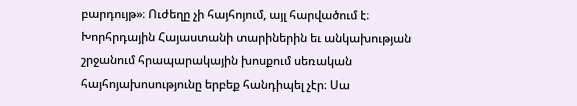բարդույթ»։ Ուժեղը չի հայհոյում, այլ հարվածում է։ Խորհրդային Հայաստանի տարիներին եւ անկախության շրջանում հրապարակային խոսքում սեռական հայհոյախոսությունը երբեք հանդիպել չէր։ Սա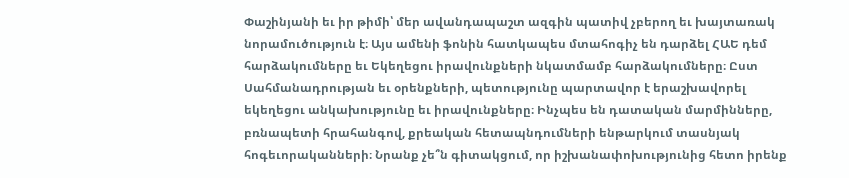Փաշինյանի եւ իր թիմի՝ մեր ավանդապաշտ ազգին պատիվ չբերող եւ խայտառակ նորամուծություն է։ Այս ամենի ֆոնին հատկապես մտահոգիչ են դարձել ՀԱԵ դեմ հարձակումները եւ Եկեղեցու իրավունքների նկատմամբ հարձակումները։ Ըստ Սահմանադրության եւ օրենքների, պետությունը պարտավոր է երաշխավորել եկեղեցու անկախությունը եւ իրավունքները։ Ինչպես են դատական մարմինները, բռնապետի հրահանգով, քրեական հետապնդումների ենթարկում տասնյակ հոգեւորականների։ Նրանք չե՞ն գիտակցում, որ իշխանափոխությունից հետո իրենք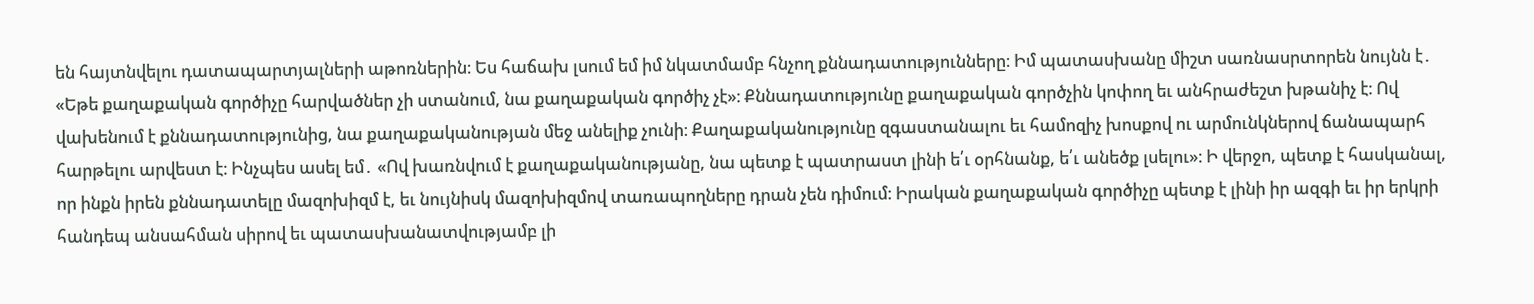են հայտնվելու դատապարտյալների աթոռներին։ Ես հաճախ լսում եմ իմ նկատմամբ հնչող քննադատությունները։ Իմ պատասխանը միշտ սառնասրտորեն նույնն է․ «Եթե քաղաքական գործիչը հարվածներ չի ստանում, նա քաղաքական գործիչ չէ»։ Քննադատությունը քաղաքական գործչին կոփող եւ անհրաժեշտ խթանիչ է։ Ով վախենում է քննադատությունից, նա քաղաքականության մեջ անելիք չունի։ Քաղաքականությունը զգաստանալու եւ համոզիչ խոսքով ու արմունկներով ճանապարհ հարթելու արվեստ է։ Ինչպես ասել եմ․ «Ով խառնվում է քաղաքականությանը, նա պետք է պատրաստ լինի ե՛ւ օրհնանք, ե՛ւ անեծք լսելու»։ Ի վերջո, պետք է հասկանալ, որ ինքն իրեն քննադատելը մազոխիզմ է, եւ նույնիսկ մազոխիզմով տառապողները դրան չեն դիմում։ Իրական քաղաքական գործիչը պետք է լինի իր ազգի եւ իր երկրի հանդեպ անսահման սիրով եւ պատասխանատվությամբ լի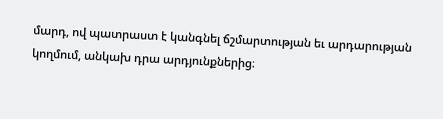մարդ, ով պատրաստ է կանգնել ճշմարտության եւ արդարության կողմում, անկախ դրա արդյունքներից։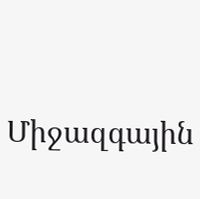Միջազգային